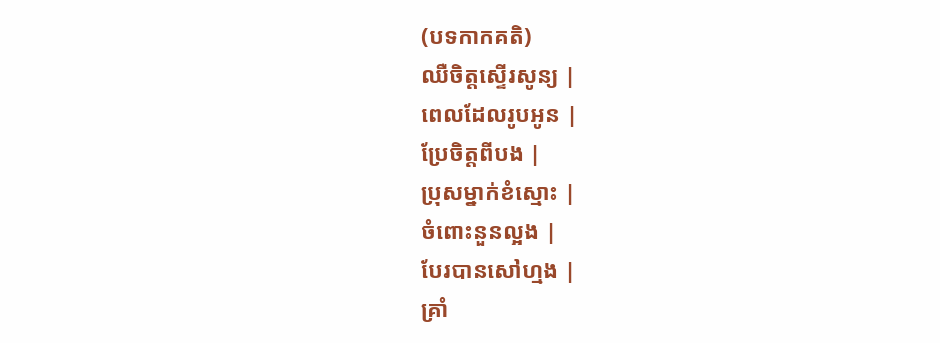(បទកាកគតិ)
ឈឺចិត្តស្ទើរសូន្យ |
ពេលដែលរូបអូន |
ប្រែចិត្តពីបង |
ប្រុសម្នាក់ខំស្មោះ |
ចំពោះនួនល្អង |
បែរបានសៅហ្មង |
គ្រាំ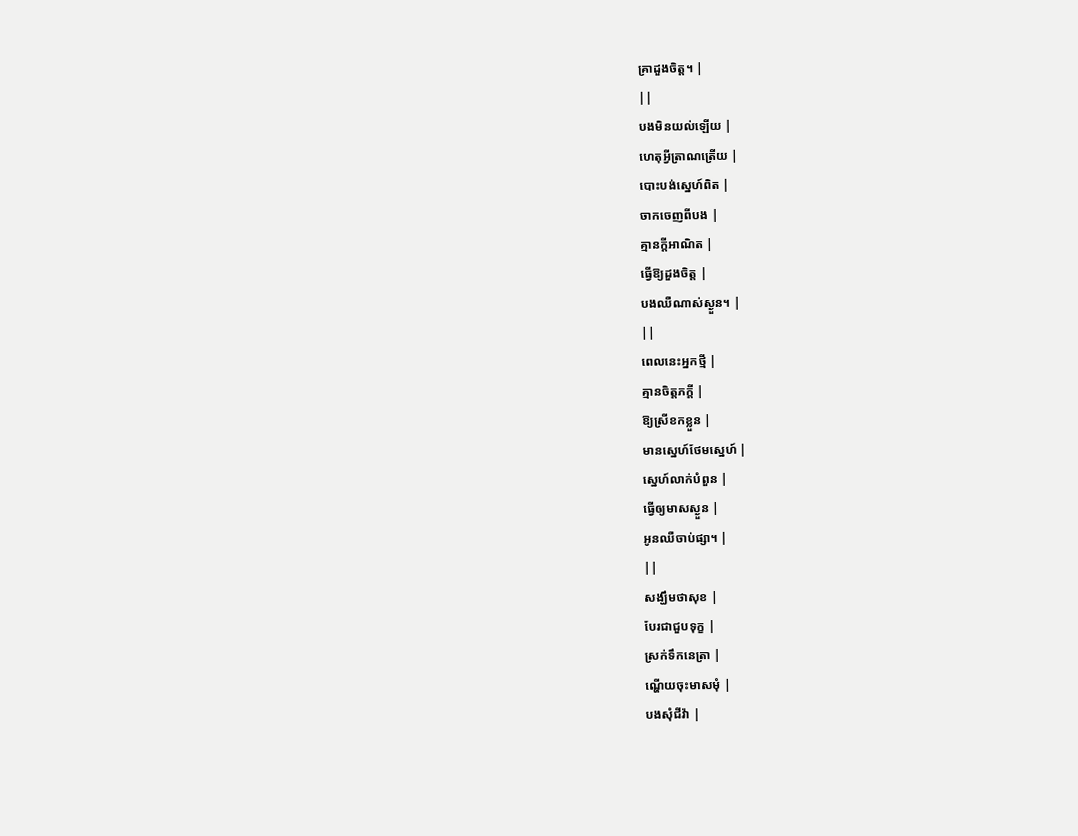គ្រាដួងចិត្ត។ |
||
បងមិនយល់ឡើយ |
ហេតុអ្វីត្រាណត្រើយ |
បោះបង់ស្នេហ៍ពិត |
ចាកចេញពីបង |
គ្មានក្ដីអាណិត |
ធ្វើឱ្យដួងចិត្ត |
បងឈឺណាស់ស្ងួន។ |
||
ពេលនេះអ្នកថ្មី |
គ្មានចិត្តភក្ដី |
ឱ្យស្រីខកខ្លួន |
មានស្នេហ៍ថែមស្នេហ៍ |
ស្នេហ៍លាក់បំពួន |
ធ្វើឲ្យមាសស្ងួន |
អូនឈឺចាប់ផ្សា។ |
||
សង្ឃឹមថាសុខ |
បែរជាជួបទុក្ខ |
ស្រក់ទឹកនេត្រា |
ណ្ហើយចុះមាសមុំ |
បងសុំជីវ៉ា |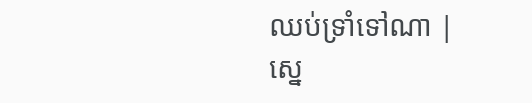ឈប់ទ្រាំទៅណា |
ស្នេ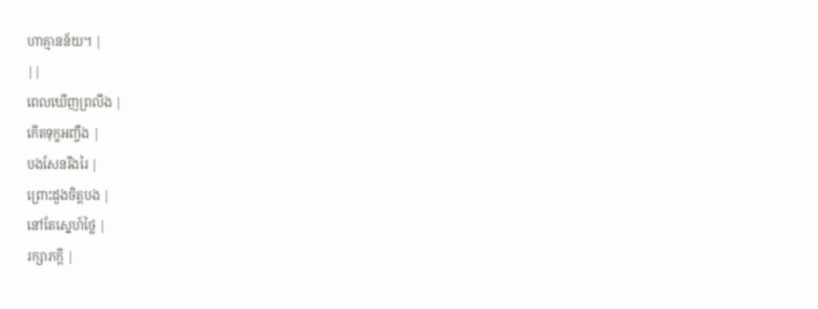ហាគ្មានន័យ។ |
||
ពេលឃើញព្រលឹង |
កើតទុក្ខអញ្ចឹង |
បងសែនរីងរៃ |
ព្រោះដួងចិត្តបង |
នៅតែស្នេហ៍ថ្លៃ |
រក្សាភក្តី |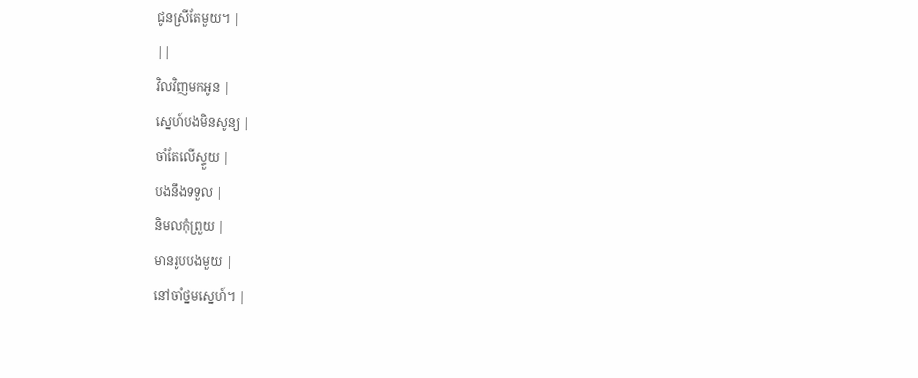ជូនស្រីតែមួយ។ |
||
វិលវិញមកអូន |
ស្នេហ៍បងមិនសូន្យ |
ចាំតែលើស្ទួយ |
បងនឹងទទួល |
និមលកុំព្រួយ |
មានរូបបងមួយ |
នៅចាំថ្នមស្នេហ៍។ |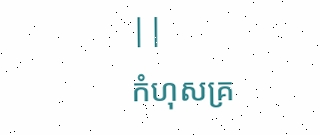||
កំហុសគ្រ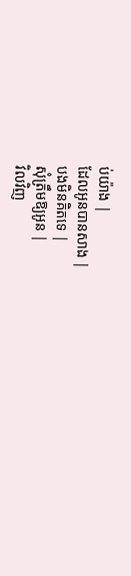ប់យ៉ាង |
ដែលអូនបានសាង |
បងមិនគិតទេ |
សុំត្រឹមឱ្យអូន |
វិលវិញ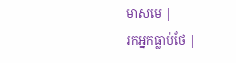មាសមេ |
រកអ្នកធ្លាប់ថែ |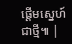ផ្ដើមស្នេហ៍ជាថ្មី៕ |